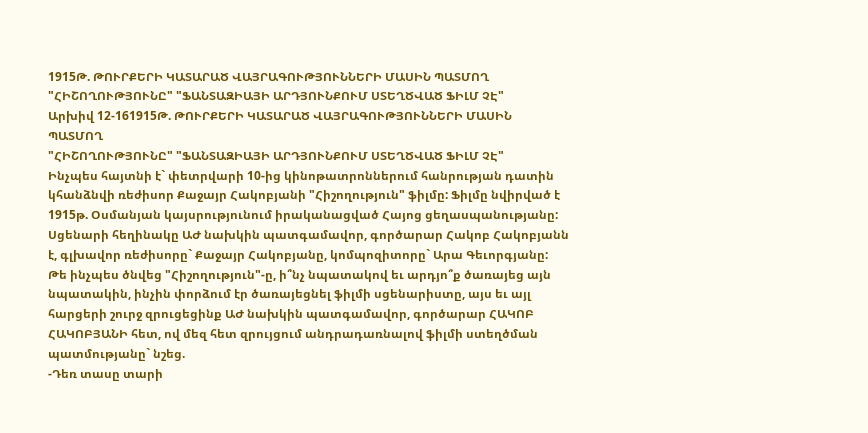1915Թ. ԹՈՒՐՔԵՐԻ ԿԱՏԱՐԱԾ ՎԱՅՐԱԳՈՒԹՅՈՒՆՆԵՐԻ ՄԱՍԻՆ ՊԱՏՄՈՂ "ՀԻՇՈՂՈՒԹՅՈՒՆԸ" "ՖԱՆՏԱԶԻԱՅԻ ԱՐԴՅՈՒՆՔՈՒՄ ՍՏԵՂԾՎԱԾ ՖԻԼՄ ՉԷ"
Արխիվ 12-161915Թ. ԹՈՒՐՔԵՐԻ ԿԱՏԱՐԱԾ ՎԱՅՐԱԳՈՒԹՅՈՒՆՆԵՐԻ ՄԱՍԻՆ ՊԱՏՄՈՂ
"ՀԻՇՈՂՈՒԹՅՈՒՆԸ" "ՖԱՆՏԱԶԻԱՅԻ ԱՐԴՅՈՒՆՔՈՒՄ ՍՏԵՂԾՎԱԾ ՖԻԼՄ ՉԷ"
Ինչպես հայտնի է` փետրվարի 10-ից կինոթատրոններում հանրության դատին կհանձնվի ռեժիսոր Քաջայր Հակոբյանի "Հիշողություն" ֆիլմը: Ֆիլմը նվիրված է 1915թ. Օսմանյան կայսրությունում իրականացված Հայոց ցեղասպանությանը: Սցենարի հեղինակը ԱԺ նախկին պատգամավոր, գործարար Հակոբ Հակոբյանն է, գլխավոր ռեժիսորը` Քաջայր Հակոբյանը, կոմպոզիտորը` Արա Գեւորգյանը: Թե ինչպես ծնվեց "Հիշողություն"-ը, ի՞նչ նպատակով եւ արդյո՞ք ծառայեց այն նպատակին, ինչին փորձում էր ծառայեցնել ֆիլմի սցենարիստը, այս եւ այլ հարցերի շուրջ զրուցեցինք ԱԺ նախկին պատգամավոր, գործարար ՀԱԿՈԲ ՀԱԿՈԲՅԱՆԻ հետ, ով մեզ հետ զրույցում անդրադառնալով ֆիլմի ստեղծման պատմությանը` նշեց.
-Դեռ տասը տարի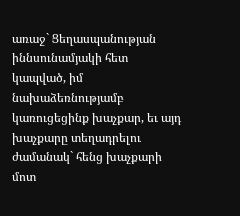առաջ` Ցեղասպանության իննսունամյակի հետ կապված, իմ նախաձեռնությամբ կառուցեցինք խաչքար, եւ այդ խաչքարը տեղադրելու ժամանակ` հենց խաչքարի մոտ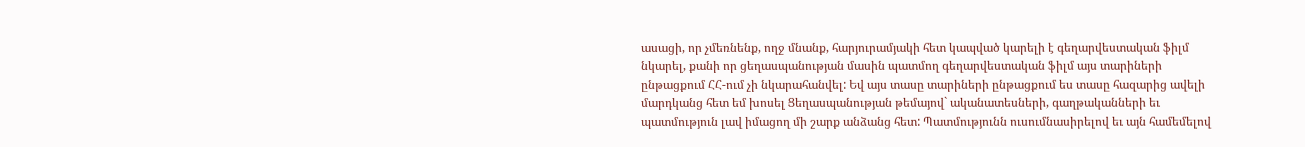ասացի, որ չմեռնենք, ողջ մնանք, հարյուրամյակի հետ կապված կարելի է գեղարվեստական ֆիլմ նկարել, քանի որ ցեղասպանության մասին պատմող գեղարվեստական ֆիլմ այս տարիների ընթացքում ՀՀ-ում չի նկարահանվել: Եվ այս տասը տարիների ընթացքում ես տասը հազարից ավելի մարդկանց հետ եմ խոսել Ցեղասպանության թեմայով` ականատեսների, գաղթականների եւ պատմություն լավ իմացող մի շարք անձանց հետ: Պատմությունն ուսումնասիրելով եւ այն համեմելով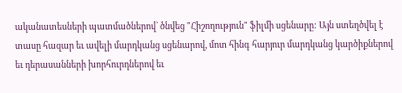ականատեսների պատմածներով` ծնվեց "Հիշողություն" ֆիլմի սցենարը: Այն ստեղծվել է տասը հազար եւ ավելի մարդկանց սցենարով, մոտ հինգ հարյուր մարդկանց կարծիքներով եւ դերասանների խորհուրդներով եւ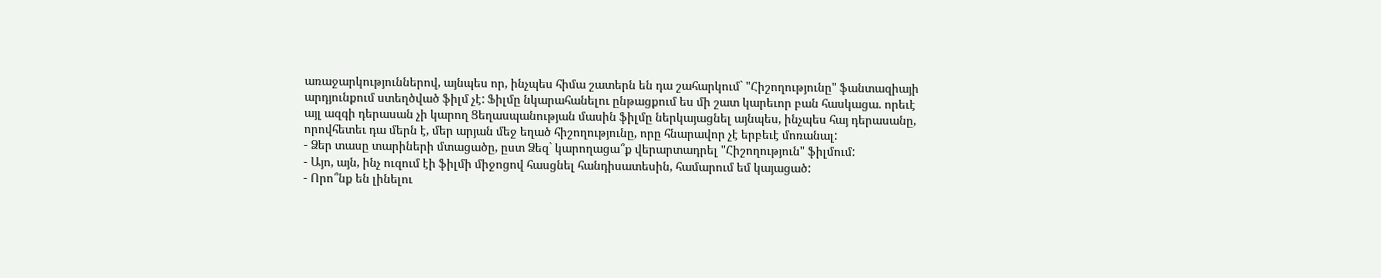առաջարկություններով, այնպես որ, ինչպես հիմա շատերն են դա շահարկում` "Հիշողությունը" ֆանտազիայի արդյունքում ստեղծված ֆիլմ չէ: Ֆիլմը նկարահանելու ընթացքում ես մի շատ կարեւոր բան հասկացա. որեւէ այլ ազգի դերասան չի կարող Ցեղասպանության մասին ֆիլմը ներկայացնել այնպես, ինչպես հայ դերասանը, որովհետեւ դա մերն է, մեր արյան մեջ եղած հիշողությունը, որը հնարավոր չէ երբեւէ մոռանալ:
- Ձեր տասը տարիների մտացածը, ըստ Ձեզ` կարողացա՞ք վերարտադրել "Հիշողություն" ֆիլմում:
- Այո, այն, ինչ ուզում էի ֆիլմի միջոցով հասցնել հանդիսատեսին, համարում եմ կայացած:
- Որո՞նք են լինելու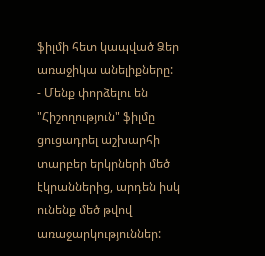ֆիլմի հետ կապված Ձեր առաջիկա անելիքները:
- Մենք փորձելու են "Հիշողություն" ֆիլմը ցուցադրել աշխարհի տարբեր երկրների մեծ էկրաններից, արդեն իսկ ունենք մեծ թվով առաջարկություններ: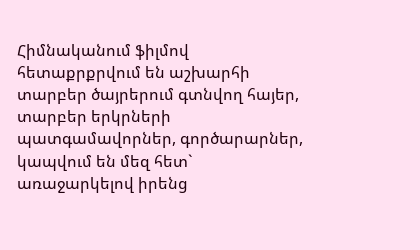Հիմնականում ֆիլմով հետաքրքրվում են աշխարհի տարբեր ծայրերում գտնվող հայեր, տարբեր երկրների պատգամավորներ, գործարարներ, կապվում են մեզ հետ` առաջարկելով իրենց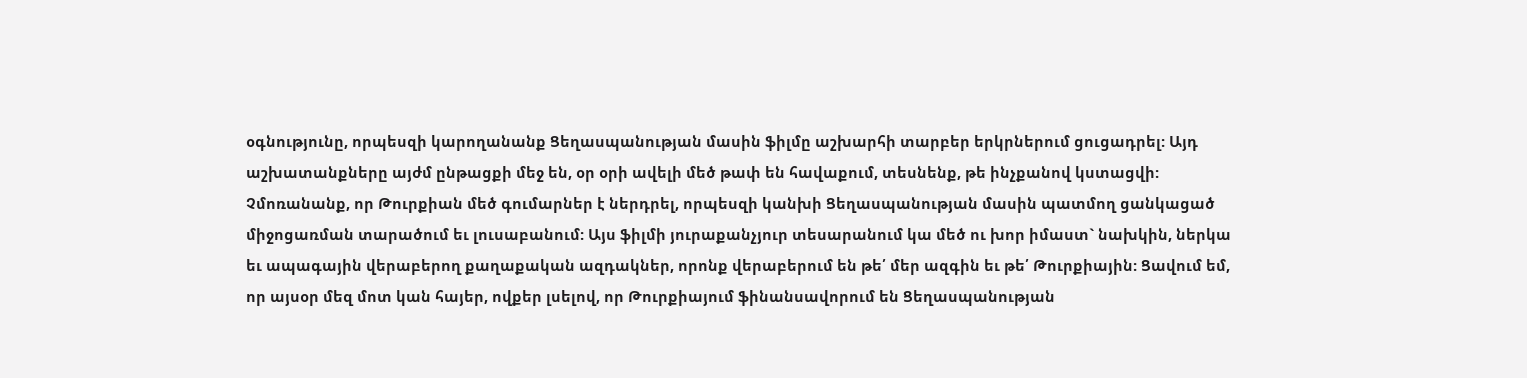օգնությունը, որպեսզի կարողանանք Ցեղասպանության մասին ֆիլմը աշխարհի տարբեր երկրներում ցուցադրել: Այդ աշխատանքները այժմ ընթացքի մեջ են, օր օրի ավելի մեծ թափ են հավաքում, տեսնենք, թե ինչքանով կստացվի: Չմոռանանք, որ Թուրքիան մեծ գումարներ է ներդրել, որպեսզի կանխի Ցեղասպանության մասին պատմող ցանկացած միջոցառման տարածում եւ լուսաբանում: Այս ֆիլմի յուրաքանչյուր տեսարանում կա մեծ ու խոր իմաստ` նախկին, ներկա եւ ապագային վերաբերող քաղաքական ազդակներ, որոնք վերաբերում են թե՛ մեր ազգին եւ թե՛ Թուրքիային: Ցավում եմ, որ այսօր մեզ մոտ կան հայեր, ովքեր լսելով, որ Թուրքիայում ֆինանսավորում են Ցեղասպանության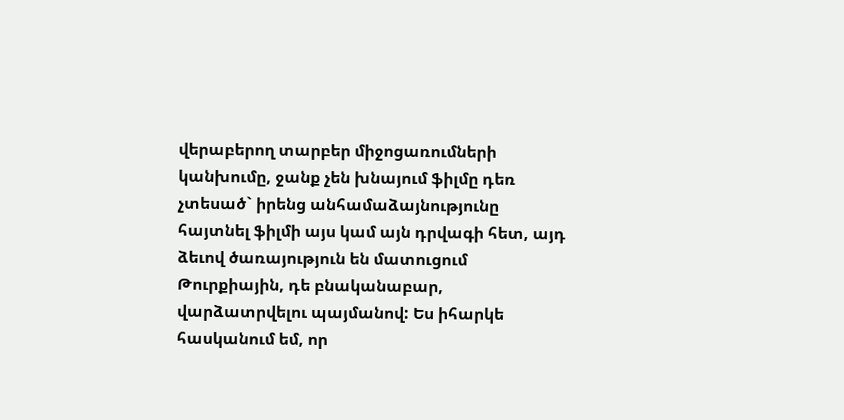վերաբերող տարբեր միջոցառումների կանխումը, ջանք չեն խնայում ֆիլմը դեռ չտեսած` իրենց անհամաձայնությունը հայտնել ֆիլմի այս կամ այն դրվագի հետ, այդ ձեւով ծառայություն են մատուցում Թուրքիային, դե բնականաբար, վարձատրվելու պայմանով: Ես իհարկե հասկանում եմ, որ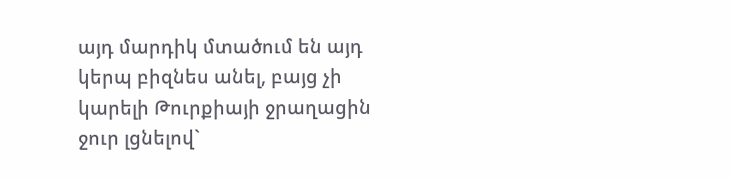այդ մարդիկ մտածում են այդ կերպ բիզնես անել, բայց չի կարելի Թուրքիայի ջրաղացին ջուր լցնելով`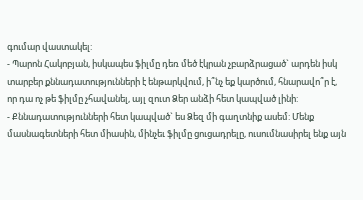գումար վաստակել:
- Պարոն Հակոբյան, իսկապես ֆիլմը դեռ մեծ էկրան չբարձրացած` արդեն իսկ տարբեր քննադատությունների է ենթարկվում, ի՞նչ եք կարծում, հնարավո՞ր է, որ դա ոչ թե ֆիլմը չհավանել, այլ զուտ Ձեր անձի հետ կապված լինի:
- Քննադատությունների հետ կապված` ես Ձեզ մի գաղտնիք ասեմ: Մենք մասնագետների հետ միասին, մինչեւ ֆիլմը ցուցադրելը, ուսումնասիրել ենք այն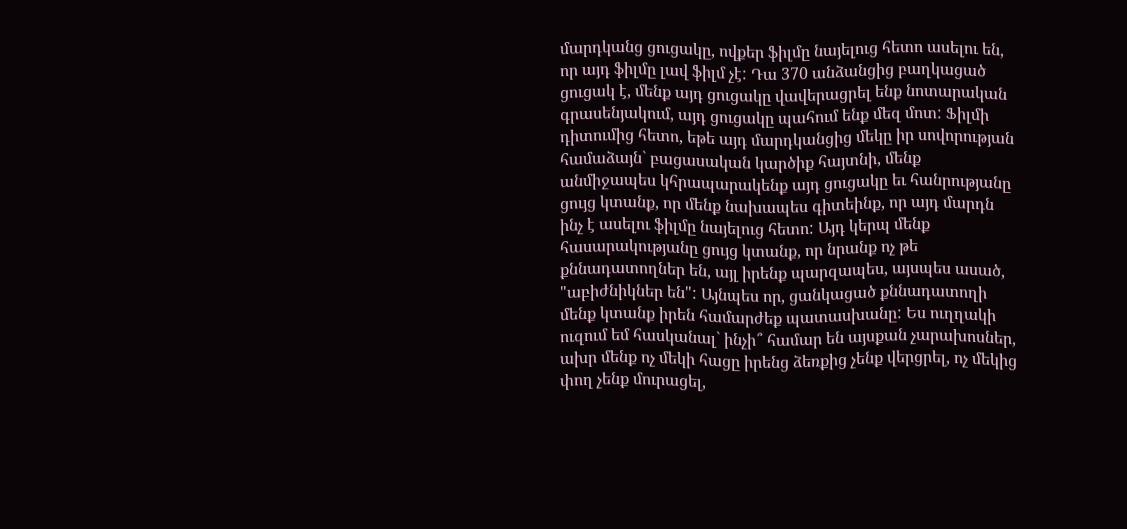մարդկանց ցուցակը, ովքեր ֆիլմը նայելուց հետո ասելու են, որ այդ ֆիլմը լավ ֆիլմ չէ: Դա 370 անձանցից բաղկացած ցուցակ է, մենք այդ ցուցակը վավերացրել ենք նոտարական գրասենյակում, այդ ցուցակը պահում ենք մեզ մոտ: Ֆիլմի դիտումից հետո, եթե այդ մարդկանցից մեկը իր սովորության համաձայն` բացասական կարծիք հայտնի, մենք անմիջապես կհրապարակենք այդ ցուցակը եւ հանրությանը ցույց կտանք, որ մենք նախապես գիտեինք, որ այդ մարդն ինչ է ասելու ֆիլմը նայելուց հետո: Այդ կերպ մենք հասարակությանը ցույց կտանք, որ նրանք ոչ թե քննադատողներ են, այլ իրենք պարզապես, այսպես ասած, "աբիժնիկներ են": Այնպես որ, ցանկացած քննադատողի մենք կտանք իրեն համարժեք պատասխանը: Ես ուղղակի ուզում եմ հասկանալ` ինչի՞ համար են այսքան չարախոսներ, ախր մենք ոչ մեկի հացը իրենց ձեռքից չենք վերցրել, ոչ մեկից փող չենք մուրացել,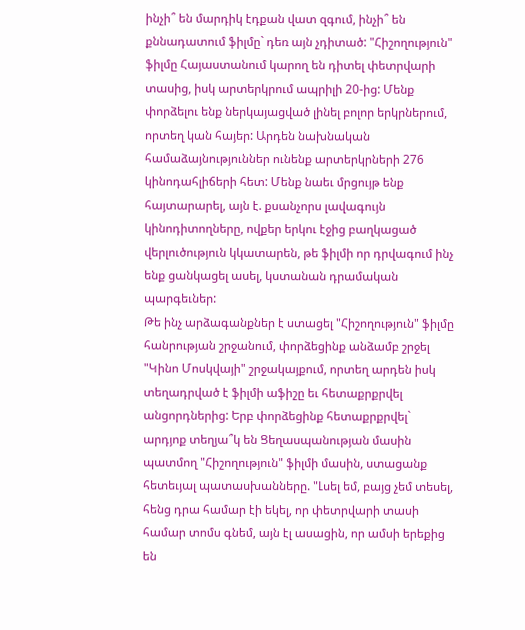ինչի՞ են մարդիկ էդքան վատ զգում, ինչի՞ են քննադատում ֆիլմը` դեռ այն չդիտած: "Հիշողություն" ֆիլմը Հայաստանում կարող են դիտել փետրվարի տասից, իսկ արտերկրում ապրիլի 20-ից: Մենք փորձելու ենք ներկայացված լինել բոլոր երկրներում, որտեղ կան հայեր: Արդեն նախնական համաձայնություններ ունենք արտերկրների 276 կինոդահլիճերի հետ: Մենք նաեւ մրցույթ ենք հայտարարել, այն է. քսանչորս լավագույն կինոդիտողները, ովքեր երկու էջից բաղկացած վերլուծություն կկատարեն, թե ֆիլմի որ դրվագում ինչ ենք ցանկացել ասել, կստանան դրամական պարգեւներ:
Թե ինչ արձագանքներ է ստացել "Հիշողություն" ֆիլմը հանրության շրջանում, փորձեցինք անձամբ շրջել "Կինո Մոսկվայի" շրջակայքում, որտեղ արդեն իսկ տեղադրված է ֆիլմի աֆիշը եւ հետաքրքրվել անցորդներից: Երբ փորձեցինք հետաքրքրվել` արդյոք տեղյա՞կ են Ցեղասպանության մասին պատմող "Հիշողություն" ֆիլմի մասին, ստացանք հետեւյալ պատասխանները. "Լսել եմ, բայց չեմ տեսել, հենց դրա համար էի եկել, որ փետրվարի տասի համար տոմս գնեմ, այն էլ ասացին, որ ամսի երեքից են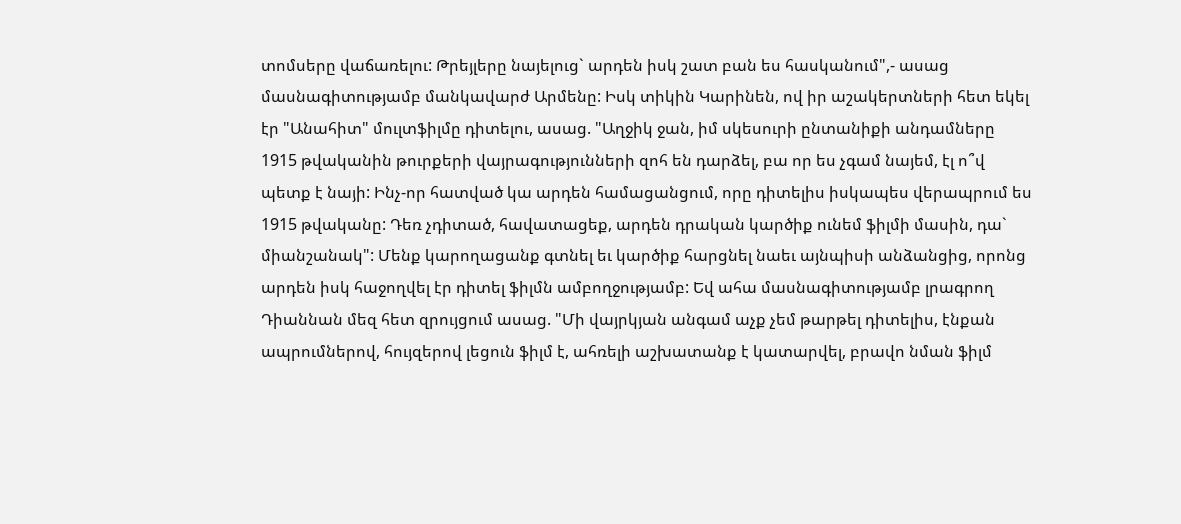տոմսերը վաճառելու: Թրեյլերը նայելուց` արդեն իսկ շատ բան ես հասկանում",- ասաց մասնագիտությամբ մանկավարժ Արմենը: Իսկ տիկին Կարինեն, ով իր աշակերտների հետ եկել էր "Անահիտ" մուլտֆիլմը դիտելու, ասաց. "Աղջիկ ջան, իմ սկեսուրի ընտանիքի անդամները 1915 թվականին թուրքերի վայրագությունների զոհ են դարձել, բա որ ես չգամ նայեմ, էլ ո՞վ պետք է նայի: Ինչ-որ հատված կա արդեն համացանցում, որը դիտելիս իսկապես վերապրում ես 1915 թվականը: Դեռ չդիտած, հավատացեք, արդեն դրական կարծիք ունեմ ֆիլմի մասին, դա` միանշանակ": Մենք կարողացանք գտնել եւ կարծիք հարցնել նաեւ այնպիսի անձանցից, որոնց արդեն իսկ հաջողվել էր դիտել ֆիլմն ամբողջությամբ: Եվ ահա մասնագիտությամբ լրագրող Դիաննան մեզ հետ զրույցում ասաց. "Մի վայրկյան անգամ աչք չեմ թարթել դիտելիս, էնքան ապրումներով, հույզերով լեցուն ֆիլմ է, ահռելի աշխատանք է կատարվել, բրավո նման ֆիլմ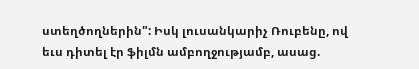ստեղծողներին": Իսկ լուսանկարիչ Ռուբենը, ով եւս դիտել էր ֆիլմն ամբողջությամբ, ասաց.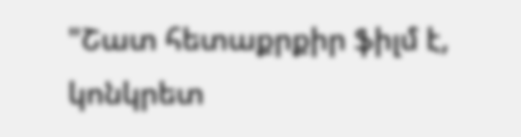"Շատ հետաքրքիր ֆիլմ է, կոնկրետ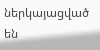ներկայացված են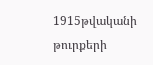1915թվականի թուրքերի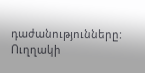դաժանությունները: Ուղղակի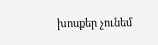խոսքեր չունեմ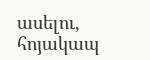ասելու, հոյակապ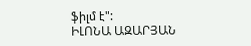ֆիլմ է":
ԻԼՈՆԱ ԱԶԱՐՅԱՆ